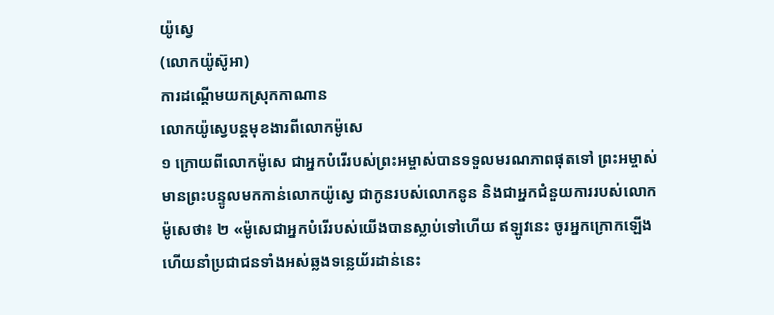យ៉ូស្វេ
(លោកយ៉ូស៊ូអា)
ការដណ្ដើមយកស្រុកកាណាន
លោកយ៉ូស្វេបន្តមុខងារពីលោកម៉ូសេ
១ ក្រោយពីលោកម៉ូសេ ជាអ្នកបំរើរបស់ព្រះអម្ចាស់បានទទួលមរណភាពផុតទៅ ព្រះអម្ចាស់មានព្រះបន្ទូលមកកាន់លោកយ៉ូស្វេ ជាកូនរបស់លោកនូន និងជាអ្នកជំនួយការរបស់លោកម៉ូសេថា៖ ២ «ម៉ូសេជាអ្នកបំរើរបស់យើងបានស្លាប់ទៅហើយ ឥឡូវនេះ ចូរអ្នកក្រោកឡើង ហើយនាំប្រជាជនទាំងអស់ឆ្លងទន្លេយ័រដាន់នេះ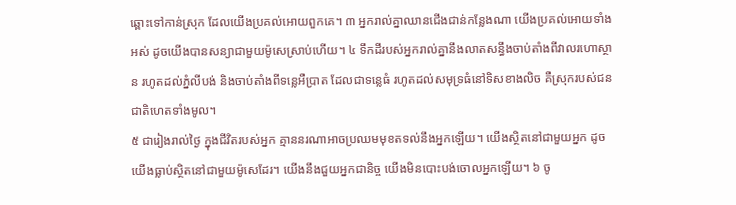ឆ្ពោះទៅកាន់ស្រុក ដែលយើងប្រគល់អោយពួកគេ។ ៣ អ្នករាល់គ្នាឈានជើងជាន់កន្លែងណា យើងប្រគល់អោយទាំងអស់ ដូចយើងបានសន្យាជាមួយម៉ូសេស្រាប់ហើយ។ ៤ ទឹកដីរបស់អ្នករាល់គ្នានឹងលាតសន្ធឹងចាប់តាំងពីវាលរហោស្ថាន រហូតដល់ភ្នំលីបង់ និងចាប់តាំងពីទន្លេអឺប្រាត ដែលជាទន្លេធំ រហូតដល់សមុទ្រធំនៅទិសខាងលិច គឺស្រុករបស់ជនជាតិហេតទាំងមូល។
៥ ជារៀងរាល់ថ្ងៃ ក្នុងជីវិតរបស់អ្នក គ្មាននរណាអាចប្រឈមមុខតទល់នឹងអ្នកឡើយ។ យើងស្ថិតនៅជាមួយអ្នក ដូចយើងធ្លាប់ស្ថិតនៅជាមួយម៉ូសេដែរ។ យើងនឹងជួយអ្នកជានិច្ច យើងមិនបោះបង់ចោលអ្នកឡើយ។ ៦ ចូ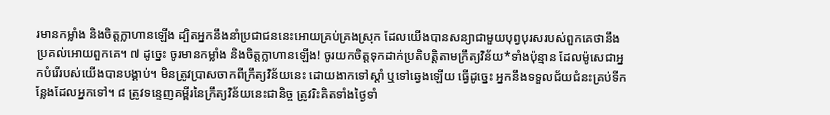រមានកម្លាំង និងចិត្តក្លាហានឡើង ដ្បិតអ្នកនឹងនាំប្រជាជននេះអោយគ្រប់គ្រងស្រុក ដែលយើងបានសន្យាជាមួយបុព្វបុរសរបស់ពួកគេថានឹងប្រគល់អោយពួកគេ។ ៧ ដូច្នេះ ចូរមានកម្លាំង និងចិត្តក្លាហានឡើង! ចូរយកចិត្តទុកដាក់ប្រតិបត្តិតាមក្រឹត្យវិន័យ*ទាំងប៉ុន្មាន ដែលម៉ូសេជាអ្នកបំរើរបស់យើងបានបង្គាប់។ មិនត្រូវប្រាសចាកពីក្រឹត្យវិន័យនេះ ដោយងាកទៅស្ដាំ ឬទៅឆ្វេងឡើយ ធ្វើដូច្នេះ អ្នកនឹងទទួលជ័យជំនះគ្រប់ទីកន្លែងដែលអ្នកទៅ។ ៨ ត្រូវទន្ទេញគម្ពីរនៃក្រឹត្យវិន័យនេះជានិច្ច ត្រូវរិះគិតទាំងថ្ងៃទាំ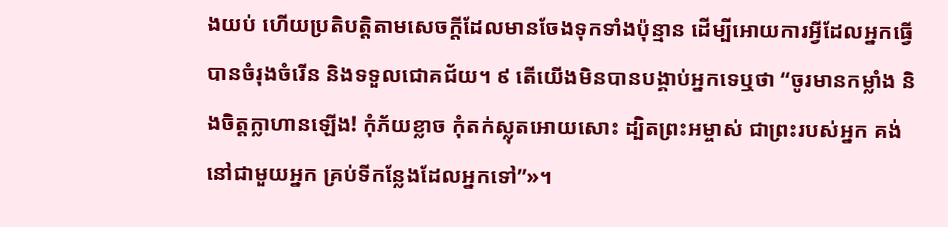ងយប់ ហើយប្រតិបត្តិតាមសេចក្ដីដែលមានចែងទុកទាំងប៉ុន្មាន ដើម្បីអោយការអ្វីដែលអ្នកធ្វើ បានចំរុងចំរើន និងទទួលជោគជ័យ។ ៩ តើយើងមិនបានបង្គាប់អ្នកទេឬថា “ចូរមានកម្លាំង និងចិត្តក្លាហានឡើង! កុំភ័យខ្លាច កុំតក់ស្លុតអោយសោះ ដ្បិតព្រះអម្ចាស់ ជាព្រះរបស់អ្នក គង់នៅជាមួយអ្នក គ្រប់ទីកន្លែងដែលអ្នកទៅ”»។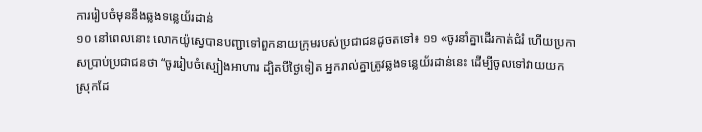ការរៀបចំមុននឹងឆ្លងទន្លេយ័រដាន់
១០ នៅពេលនោះ លោកយ៉ូស្វេបានបញ្ជាទៅពួកនាយក្រុមរបស់ប្រជាជនដូចតទៅ៖ ១១ «ចូរនាំគ្នាដើរកាត់ជំរំ ហើយប្រកាសប្រាប់ប្រជាជនថា “ចូររៀបចំស្បៀងអាហារ ដ្បិតបីថ្ងៃទៀត អ្នករាល់គ្នាត្រូវឆ្លងទន្លេយ័រដាន់នេះ ដើម្បីចូលទៅវាយយកស្រុកដែ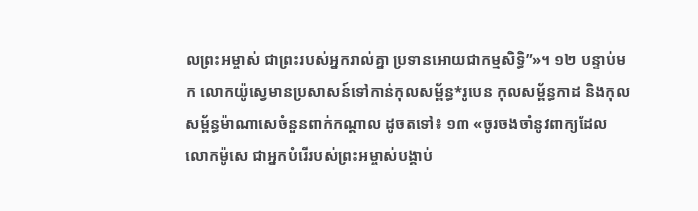លព្រះអម្ចាស់ ជាព្រះរបស់អ្នករាល់គ្នា ប្រទានអោយជាកម្មសិទ្ធិ”»។ ១២ បន្ទាប់មក លោកយ៉ូស្វេមានប្រសាសន៍ទៅកាន់កុលសម្ព័ន្ធ*រូបេន កុលសម្ព័ន្ធកាដ និងកុលសម្ព័ន្ធម៉ាណាសេចំនួនពាក់កណ្ដាល ដូចតទៅ៖ ១៣ «ចូរចងចាំនូវពាក្យដែលលោកម៉ូសេ ជាអ្នកបំរើរបស់ព្រះអម្ចាស់បង្គាប់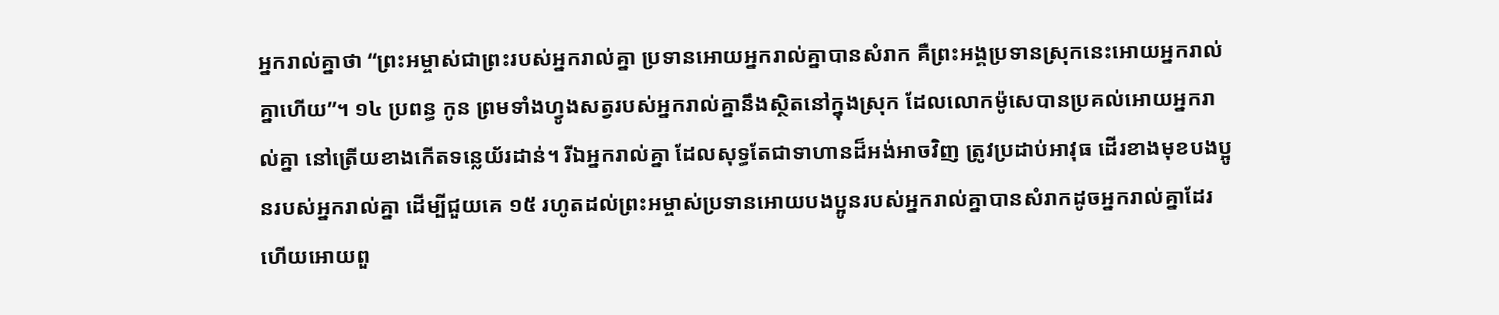អ្នករាល់គ្នាថា “ព្រះអម្ចាស់ជាព្រះរបស់អ្នករាល់គ្នា ប្រទានអោយអ្នករាល់គ្នាបានសំរាក គឺព្រះអង្គប្រទានស្រុកនេះអោយអ្នករាល់គ្នាហើយ”។ ១៤ ប្រពន្ធ កូន ព្រមទាំងហ្វូងសត្វរបស់អ្នករាល់គ្នានឹងស្ថិតនៅក្នុងស្រុក ដែលលោកម៉ូសេបានប្រគល់អោយអ្នករាល់គ្នា នៅត្រើយខាងកើតទន្លេយ័រដាន់។ រីឯអ្នករាល់គ្នា ដែលសុទ្ធតែជាទាហានដ៏អង់អាចវិញ ត្រូវប្រដាប់អាវុធ ដើរខាងមុខបងប្អូនរបស់អ្នករាល់គ្នា ដើម្បីជួយគេ ១៥ រហូតដល់ព្រះអម្ចាស់ប្រទានអោយបងប្អូនរបស់អ្នករាល់គ្នាបានសំរាកដូចអ្នករាល់គ្នាដែរ ហើយអោយពួ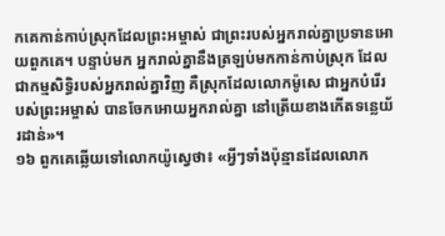កគេកាន់កាប់ស្រុកដែលព្រះអម្ចាស់ ជាព្រះរបស់អ្នករាល់គ្នាប្រទានអោយពួកគេ។ បន្ទាប់មក អ្នករាល់គ្នានឹងត្រឡប់មកកាន់កាប់ស្រុក ដែលជាកម្មសិទ្ធិរបស់អ្នករាល់គ្នាវិញ គឺស្រុកដែលលោកម៉ូសេ ជាអ្នកបំរើរបស់ព្រះអម្ចាស់ បានចែកអោយអ្នករាល់គ្នា នៅត្រើយខាងកើតទន្លេយ័រដាន់»។
១៦ ពួកគេឆ្លើយទៅលោកយ៉ូស្វេថា៖ «អ្វីៗទាំងប៉ុន្មានដែលលោក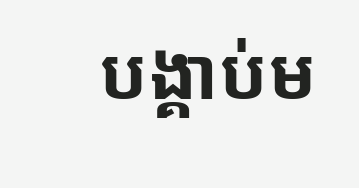បង្គាប់ម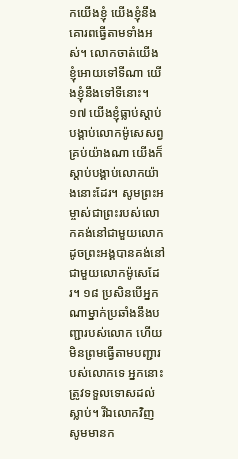កយើងខ្ញុំ យើងខ្ញុំនឹងគោរពធ្វើតាមទាំងអស់។ លោកចាត់យើងខ្ញុំអោយទៅទីណា យើងខ្ញុំនឹងទៅទីនោះ។ ១៧ យើងខ្ញុំធ្លាប់ស្ដាប់បង្គាប់លោកម៉ូសេសព្វគ្រប់យ៉ាងណា យើងក៏ស្ដាប់បង្គាប់លោកយ៉ាងនោះដែរ។ សូមព្រះអម្ចាស់ជាព្រះរបស់លោកគង់នៅជាមួយលោក ដូចព្រះអង្គបានគង់នៅជាមួយលោកម៉ូសេដែរ។ ១៨ ប្រសិនបើអ្នកណាម្នាក់ប្រឆាំងនឹងបញ្ជារបស់លោក ហើយមិនព្រមធ្វើតាមបញ្ជារបស់លោកទេ អ្នកនោះត្រូវទទួលទោសដល់ស្លាប់។ រីឯលោកវិញ សូមមានក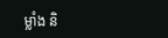ម្លាំង និ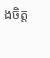ងចិត្ត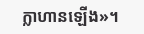ក្លាហានឡើង»។